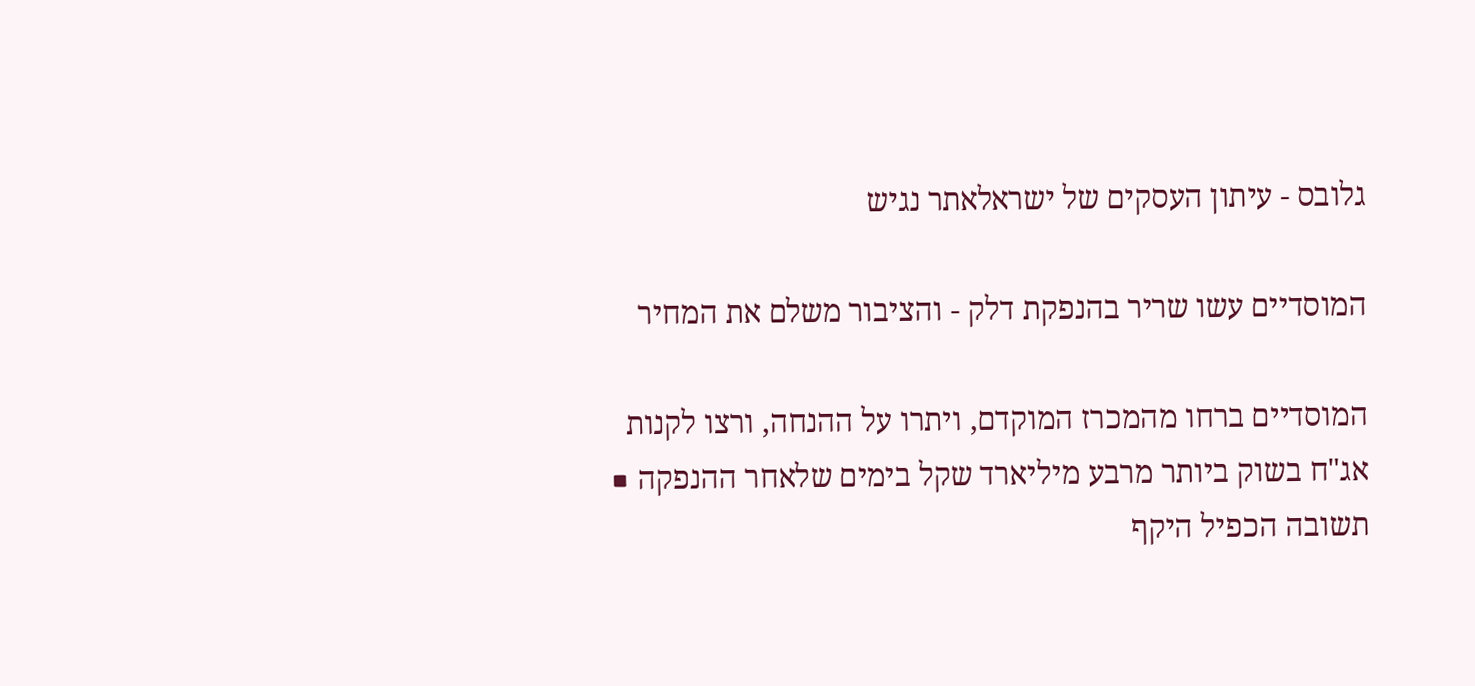גלובס - עיתון העסקים של ישראלאתר נגיש

המוסדיים עשו שריר בהנפקת דלק - והציבור משלם את המחיר

המוסדיים ברחו מהמכרז המוקדם, ויתרו על ההנחה, ורצו לקנות אג"ח בשוק ביותר מרבע מיליארד שקל בימים שלאחר ההנפקה ■ תשובה הכפיל היקף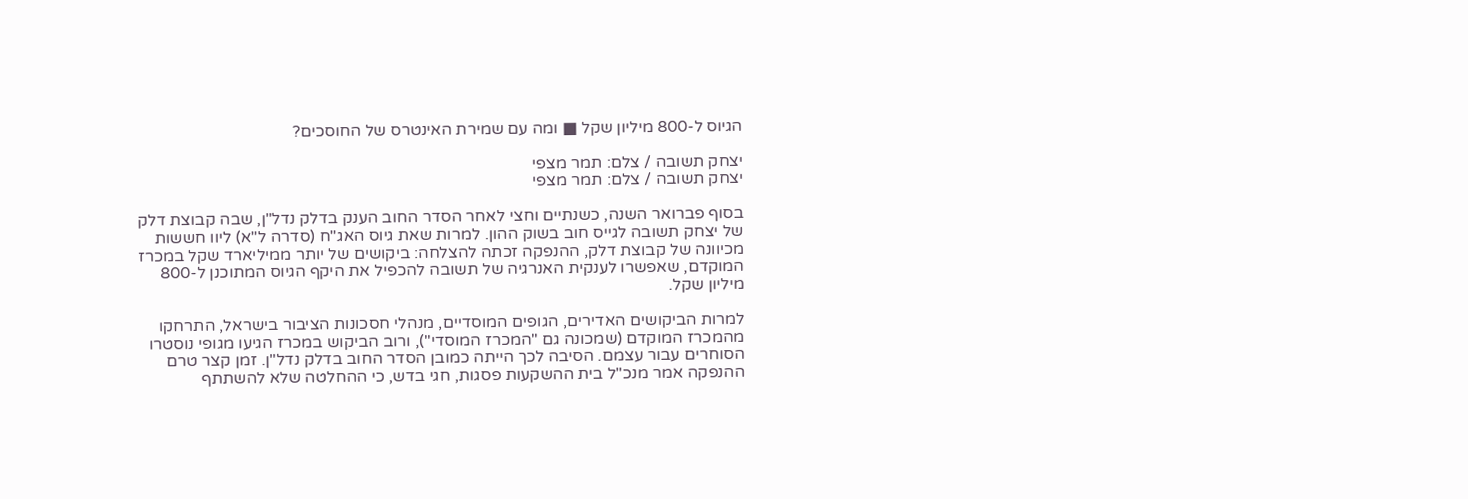הגיוס ל-800 מיליון שקל ■ ומה עם שמירת האינטרס של החוסכים?

יצחק תשובה / צלם: תמר מצפי
יצחק תשובה / צלם: תמר מצפי

בסוף פברואר השנה, כשנתיים וחצי לאחר הסדר החוב הענק בדלק נדל"ן, שבה קבוצת דלק של יצחק תשובה לגייס חוב בשוק ההון. למרות שאת גיוס האג"ח (סדרה ל"א) ליוו חששות מכיוונה של קבוצת דלק, ההנפקה זכתה להצלחה: ביקושים של יותר ממיליארד שקל במכרז המוקדם, שאפשרו לענקית האנרגיה של תשובה להכפיל את היקף הגיוס המתוכנן ל-800 מיליון שקל.

למרות הביקושים האדירים, הגופים המוסדיים, מנהלי חסכונות הציבור בישראל, התרחקו מהמכרז המוקדם (שמכונה גם "המכרז המוסדי"), ורוב הביקוש במכרז הגיעו מגופי נוסטרו הסוחרים עבור עצמם. הסיבה לכך הייתה כמובן הסדר החוב בדלק נדל"ן. זמן קצר טרם ההנפקה אמר מנכ"ל בית ההשקעות פסגות, חגי בדש, כי ההחלטה שלא להשתתף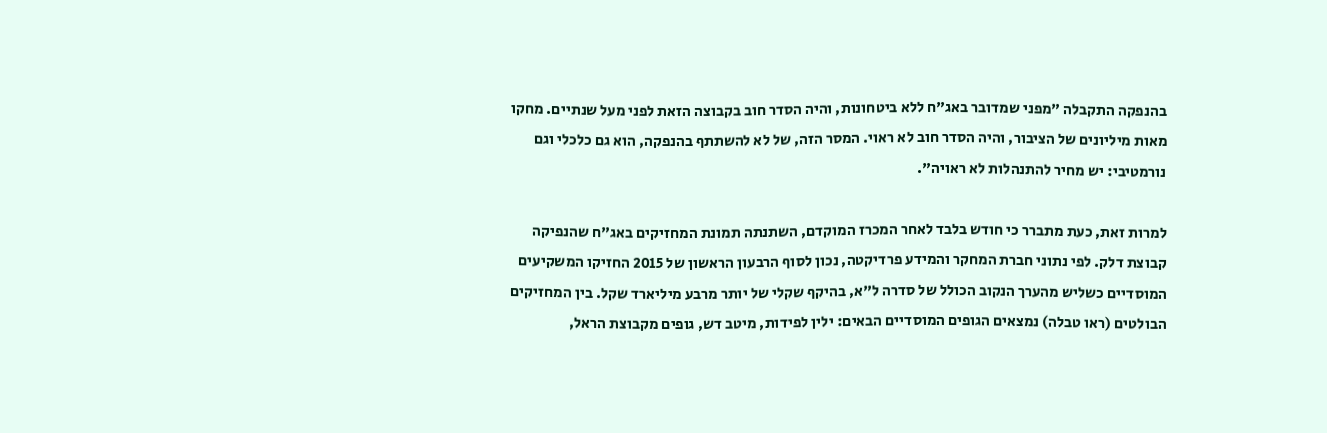בהנפקה התקבלה "מפני שמדובר באג"ח ללא ביטחונות, והיה הסדר חוב בקבוצה הזאת לפני מעל שנתיים. מחקו מאות מיליונים של הציבור, והיה הסדר חוב לא ראוי. המסר הזה, של לא להשתתף בהנפקה, הוא גם כלכלי וגם נורמטיבי: יש מחיר להתנהלות לא ראויה".

למרות זאת, כעת מתברר כי חודש בלבד לאחר המכרז המוקדם, השתנתה תמונת המחזיקים באג"ח שהנפיקה קבוצת דלק. לפי נתוני חברת המחקר והמידע פרדיקטה, נכון לסוף הרבעון הראשון של 2015 החזיקו המשקיעים המוסדיים כשליש מהערך הנקוב הכולל של סדרה ל"א, בהיקף שקלי של יותר מרבע מיליארד שקל. בין המחזיקים הבולטים (ראו טבלה) נמצאים הגופים המוסדיים הבאים: ילין לפידות, מיטב דש, גופים מקבוצת הראל,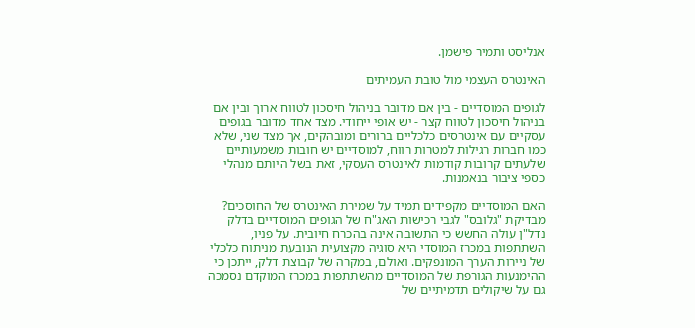אנליסט ותמיר פישמן.

האינטרס העצמי מול טובת העמיתים

לגופים המוסדיים - בין אם מדובר בניהול חיסכון לטווח ארוך ובין אם בניהול חיסכון לטווח קצר - יש אופי ייחודי. מצד אחד מדובר בגופים עסקיים עם אינטרסים כלכליים ברורים ומובהקים, אך מצד שני, שלא כמו חברות רגילות למטרות רווח, למוסדיים יש חובות משמעותיים שלעתים קרובות קודמות לאינטרס העסקי, זאת בשל היותם מנהלי כספי ציבור בנאמנות.

האם המוסדיים מקפידים תמיד על שמירת האינטרס של החוסכים? מבדיקת "גלובס" לגבי רכישות האג"ח של הגופים המוסדיים בדלק נדל"ן עולה החשש כי התשובה אינה בהכרח חיובית. על פניו, השתתפות במכרז המוסדי היא סוגיה מקצועית הנובעת מניתוח כלכלי של ניירות הערך המונפקים. ואולם, במקרה של קבוצת דלק, ייתכן כי ההימנעות הגורפת של המוסדיים מהשתתפות במכרז המוקדם נסמכה גם על שיקולים תדמיתיים של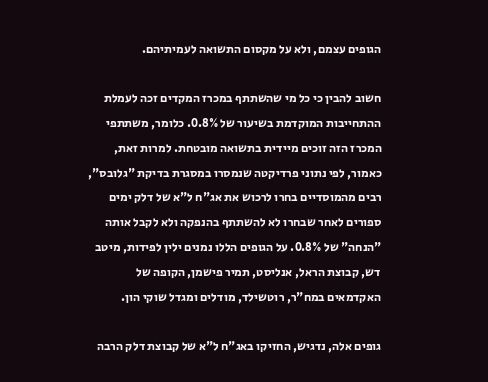הגופים עצמם, ולא על מקסום התשואה לעמיתיהם.

חשוב להבין כי כל מי שהשתתף במכרז המקדים זכה לעמלת ההתחייבות המוקדמת בשיעור של 0.8%. כלומר, משתתפי המכרז הזה זוכים מיידית בתשואה מובטחת. למרות זאת, כאמור, לפי נתוני פרדיקטה שנמסרו במסגרת בדיקת "גלובס", רבים מהמוסדיים בחרו לרכוש את אג"ח ל"א של דלק ימים ספורים לאחר שבחרו לא להשתתף בהנפקה ולא לקבל אותה "הנחה" של 0.8%. על הגופים הללו נמנים ילין לפידות, מיטב דש, קבוצת הראל, אנליסט, תמיר פישמן, הקופה של האקדמאים במח"ר, רוטשילד, מודלים ומגדל שוקי הון.

גופים אלה, נדגיש, החזיקו באג"ח ל"א של קבוצת דלק הרבה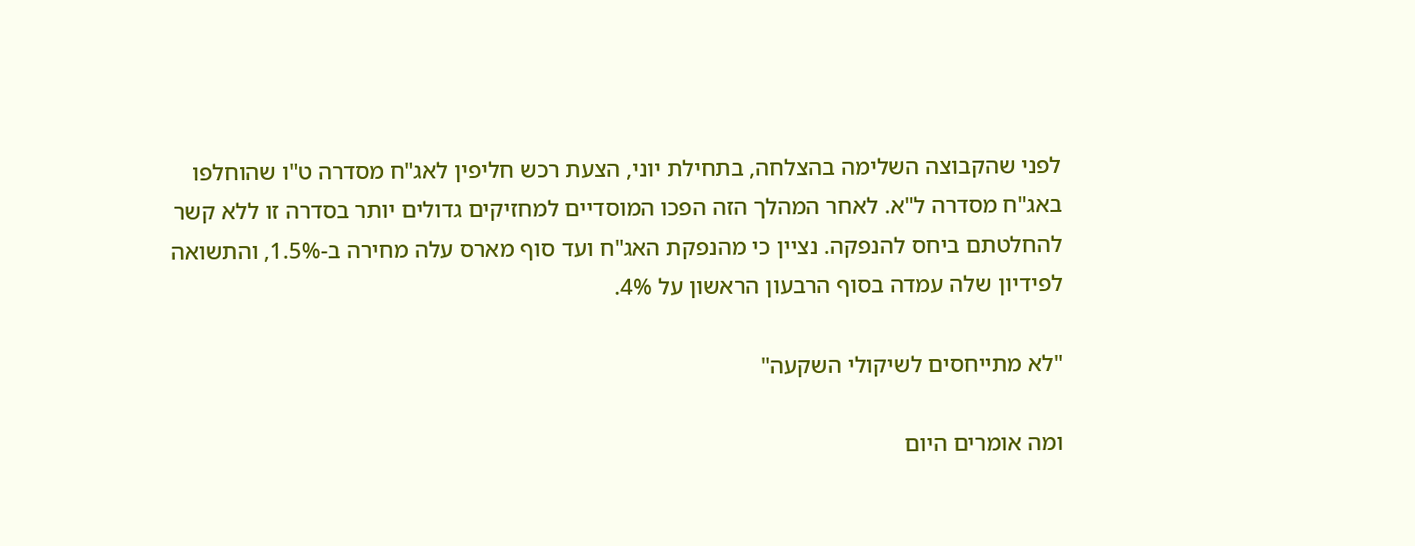לפני שהקבוצה השלימה בהצלחה, בתחילת יוני, הצעת רכש חליפין לאג"ח מסדרה ט"ו שהוחלפו באג"ח מסדרה ל"א. לאחר המהלך הזה הפכו המוסדיים למחזיקים גדולים יותר בסדרה זו ללא קשר להחלטתם ביחס להנפקה. נציין כי מהנפקת האג"ח ועד סוף מארס עלה מחירה ב-1.5%, והתשואה לפידיון שלה עמדה בסוף הרבעון הראשון על 4%.

"לא מתייחסים לשיקולי השקעה"

ומה אומרים היום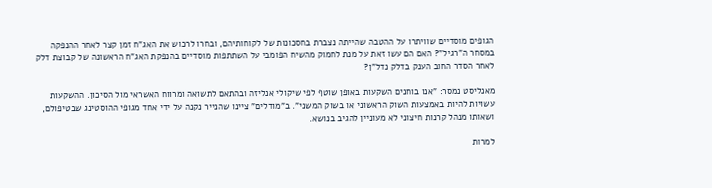הגופים מוסדיים שוויתרו על ההטבה שהייתה נצברת בחסכונות של לקוחותיהם, ובחרו לרכוש את האג"ח זמן קצר לאחר ההנפקה במסחר ה"רגיל"? האם הם עשו זאת על מנת לחמוק מהשיח הפומבי על השתתפות מוסדיים בהנפקת האג"ח הראשונה של קבוצת דלק לאחר הסדר החוב הענק בדלק נדל"ן?

מאנליסט נמסר: "אנו בוחנים השקעות באופן שוטף לפי שיקולי אנליזה ובהתאם לתשואה ומרווח האשראי מול הסיכון. ההשקעות עשויות להיות באמצעות השוק הראשוני או בשוק המשני". ב"מודלים" ציינו שהנייר נקנה על ידי אחד מגופי ההוסטינג שבטיפולם, ושאותו מנהל קרנות חיצוני לא מעוניין להגיב בנושא.

למרות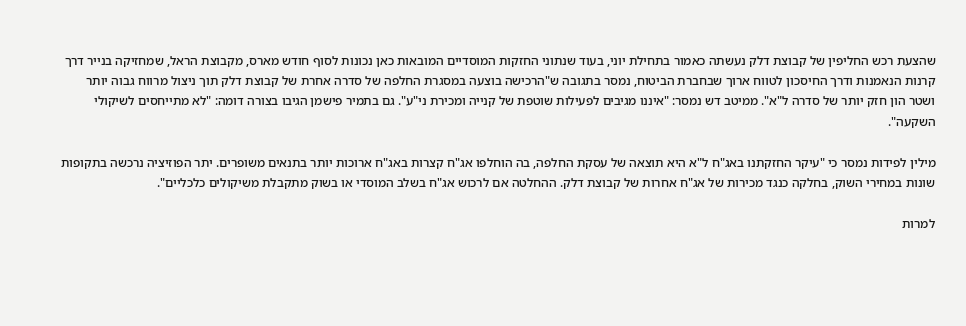שהצעת רכש החליפין של קבוצת דלק נעשתה כאמור בתחילת יוני, בעוד שנתוני החזקות המוסדיים המובאות כאן נכונות לסוף חודש מארס, מקבוצת הראל, שמחזיקה בנייר דרך קרנות הנאמנות ודרך החיסכון לטווח ארוך שבחברת הביטוח, נמסר בתגובה ש"הרכישה בוצעה במסגרת החלפה של סדרה אחרת של קבוצת דלק תוך ניצול מרווח גבוה יותר ושטר הון חזק יותר של סדרה ל"א". ממיטב דש נמסר: "איננו מגיבים לפעילות שוטפת של קנייה ומכירת ני"ע". גם בתמיר פישמן הגיבו בצורה דומה: "לא מתייחסים לשיקולי השקעה".

מילין לפידות נמסר כי "עיקר החזקתנו באג"ח ל"א היא תוצאה של עסקת החלפה, בה הוחלפו אג"ח קצרות באג"ח ארוכות יותר בתנאים משופרים. יתר הפוזיציה נרכשה בתקופות שונות במחירי השוק, בחלקה כנגד מכירות של אג"ח אחרות של קבוצת דלק. ההחלטה אם לרכוש אג"ח בשלב המוסדי או בשוק מתקבלת משיקולים כלכליים".

למרות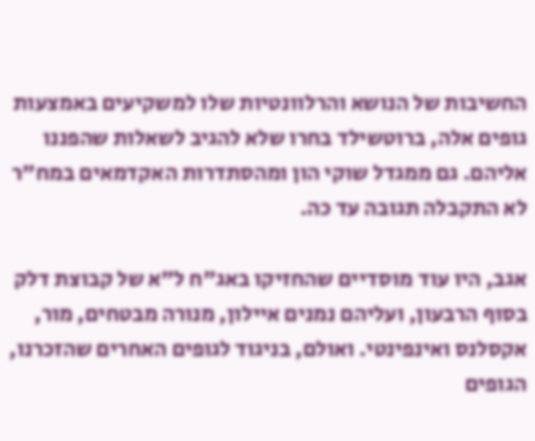החשיבות של הנושא והרלוונטיות שלו למשקיעים באמצעות גופים אלה, ברוטשילד בחרו שלא להגיב לשאלות שהפננו אליהם. גם ממגדל שוקי הון ומהסתדרות האקדמאים במח"ר לא התקבלה תגובה עד כה.

אגב, היו עוד מוסדיים שהחזיקו באג"ח ל"א של קבוצת דלק בסוף הרבעון, ועליהם נמנים איילון, מנורה מבטחים, מור, אקסלנס ואינפינטי. ואולם, בניגוד לגופים האחרים שהזכרנו, הגופים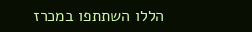הללו השתתפו במכרז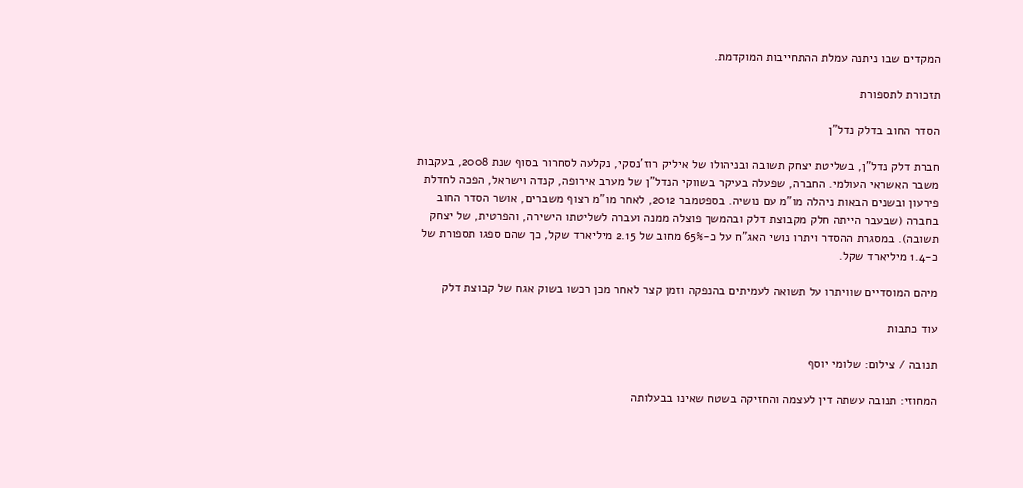המקדים שבו ניתנה עמלת ההתחייבות המוקדמת.

תזכורת לתספורת

הסדר החוב בדלק נדל"ן

חברת דלק נדל"ן, בשליטת יצחק תשובה ובניהולו של איליק רוז'נסקי, נקלעה לסחרור בסוף שנת 2008, בעקבות משבר האשראי העולמי. החברה, שפעלה בעיקר בשווקי הנדל"ן של מערב אירופה, קנדה וישראל, הפכה לחדלת פירעון ובשנים הבאות ניהלה מו"מ עם נושיה. בספטמבר 2012, לאחר מו"מ רצוף משברים, אושר הסדר החוב בחברה (שבעבר הייתה חלק מקבוצת דלק ובהמשך פוצלה ממנה ועברה לשליטתו הישירה, והפרטית, של יצחק תשובה). במסגרת ההסדר ויתרו נושי האג"ח על כ-65% מחוב של 2.15 מיליארד שקל, כך שהם ספגו תספורת של כ-1.4 מיליארד שקל.

מיהם המוסדיים שוויתרו על תשואה לעמיתים בהנפקה וזמן קצר לאחר מכן רכשו בשוק אגח של קבוצת דלק

עוד כתבות

תנובה / צילום: שלומי יוסף

המחוזי: תנובה עשתה דין לעצמה והחזיקה בשטח שאינו בבעלותה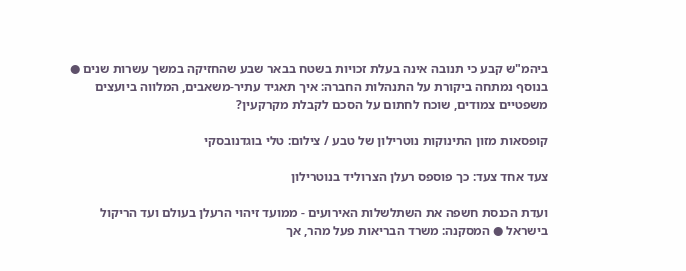ביהמ"ש קבע כי תנובה אינה בעלת זכויות בשטח בבאר שבע שהחזיקה במשך עשרות שנים ● בנוסף נמתחה ביקורת על התנהלות החברה: איך תאגיד עתיר-משאבים, המלווה ביועצים משפטיים צמודים, שוכח לחתום על הסכם לקבלת מקרקעין?

קופסאות מזון התינוקות נוטרילון של טבע / צילום: טלי בוגדנובסקי

צעד אחד צעד: כך פוספס רעלן הצרוליד בנוטרילון

ועדת הכנסת חשפה את השתלשלות האירועים - ממועד זיהוי הרעלן בעולם ועד הריקול בישראל ● המסקנה: משרד הבריאות פעל מהר, אך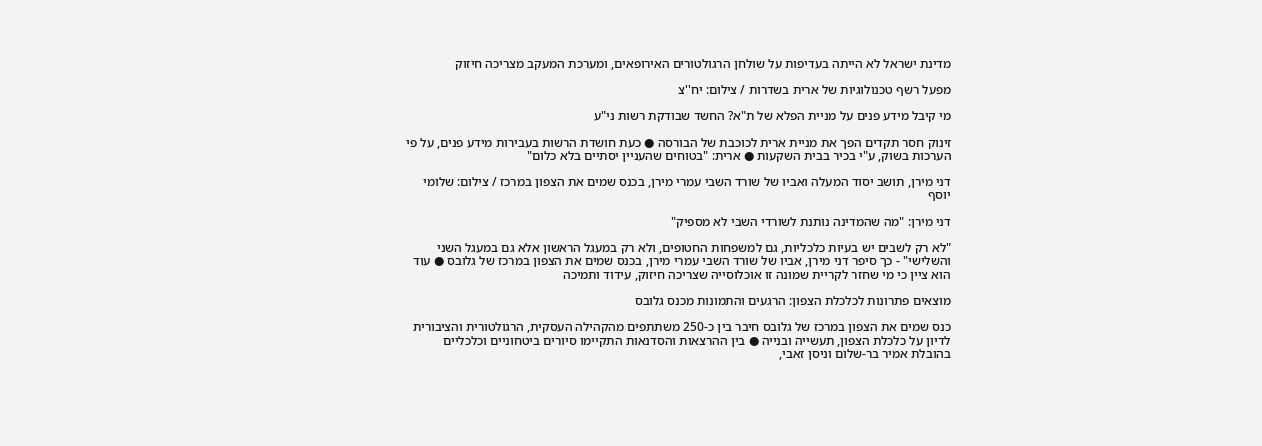מדינת ישראל לא הייתה בעדיפות על שולחן הרגולטורים האירופאים, ומערכת המעקב מצריכה חיזוק

מפעל רשף טכנולוגיות של ארית בשדרות / צילום: יח''צ

מי קיבל מידע פנים על מניית הפלא של ת"א? החשד שבודקת רשות ני"ע

זינוק חסר תקדים הפך את מניית ארית לכוכבת של הבורסה ● כעת חושדת הרשות בעבירות מידע פנים, על פי הערכות בשוק, ע"י בכיר בבית השקעות ● ארית: "בטוחים שהעניין יסתיים בלא כלום"

דני מירן, תושב יסוד המעלה ואביו של שורד השבי עמרי מירן, בכנס שמים את הצפון במרכז / צילום: שלומי יוסף

דני מירן: "מה שהמדינה נותנת לשורדי השבי לא מספיק"

"לא רק לשבים יש בעיות כלכליות, גם למשפחות החטופים, ולא רק במעגל הראשון אלא גם במעגל השני והשלישי" - כך סיפר דני מירן, אביו של שורד השבי עמרי מירן, בכנס שמים את הצפון במרכז של גלובס ● עוד הוא ציין כי מי שחזר לקריית שמונה זו אוכלוסייה שצריכה חיזוק, עידוד ותמיכה

מוצאים פתרונות לכלכלת הצפון: הרגעים והתמונות מכנס גלובס

כנס שמים את הצפון במרכז של גלובס חיבר בין כ-250 משתתפים מהקהילה העסקית, הרגולטורית והציבורית לדיון על כלכלת הצפון, תעשייה ובנייה ● בין ההרצאות והסדנאות התקיימו סיורים ביטחוניים וכלכליים בהובלת אמיר בר-שלום וניסן זאבי,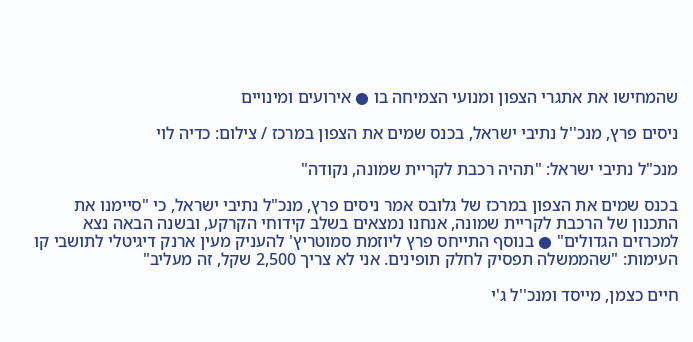שהמחישו את אתגרי הצפון ומנועי הצמיחה בו ● אירועים ומינויים

ניסים פרץ, מנכ''ל נתיבי ישראל, בכנס שמים את הצפון במרכז / צילום: כדיה לוי

מנכ"ל נתיבי ישראל: "תהיה רכבת לקריית שמונה, נקודה"

בכנס שמים את הצפון במרכז של גלובס אמר ניסים פרץ, מנכ"ל נתיבי ישראל, כי "סיימנו את התכנון של הרכבת לקריית שמונה, אנחנו נמצאים בשלב קידוחי הקרקע, ובשנה הבאה נצא למכרזים הגדולים" ● בנוסף התייחס פרץ ליוזמת סמוטריץ' להעניק מעין ארנק דיגיטלי לתושבי קו העימות: "שהממשלה תפסיק לחלק תופינים. אני לא צריך 2,500 שקל, זה מעליב"

חיים כצמן, מייסד ומנכ''ל ג'י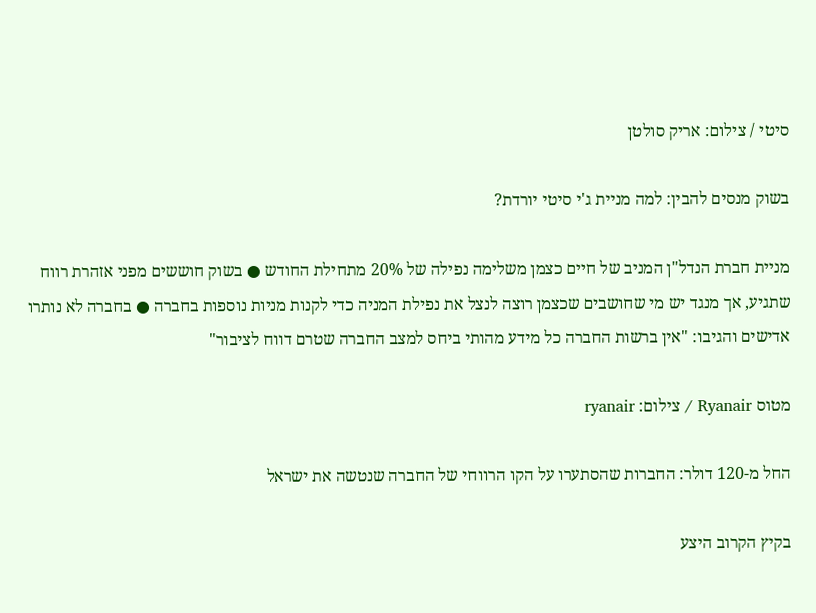סיטי / צילום: אריק סולטן

בשוק מנסים להבין: למה מניית ג'י סיטי יורדת?

מניית חברת הנדל"ן המניב של חיים כצמן משלימה נפילה של 20% מתחילת החודש ● בשוק חוששים מפני אזהרת רווח שתגיע, אך מנגד יש מי שחושבים שכצמן רוצה לנצל את נפילת המניה כדי לקנות מניות נוספות בחברה ● בחברה לא נותרו אדישים והגיבו: "אין ברשות החברה כל מידע מהותי ביחס למצב החברה שטרם דווח לציבור"

מטוס Ryanair / צילום: ryanair

החל מ-120 דולר: החברות שהסתערו על הקו הרווחי של החברה שנטשה את ישראל

בקיץ הקרוב היצע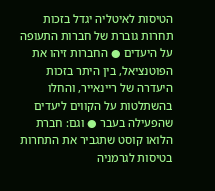הטיסות לאיטליה יגדל בזכות תחרות גוברת של חברות התעופה על היעדים ● החברות זיהו את הפוטנציאל, בין היתר בזכות היעדרה של ריינאייר, והחלו בהשתלטות על הקווים ליעדים שהפעילה בעבר ● וגם: חברת הלואו קוסט שתגביר את התחרות בטיסות לגרמניה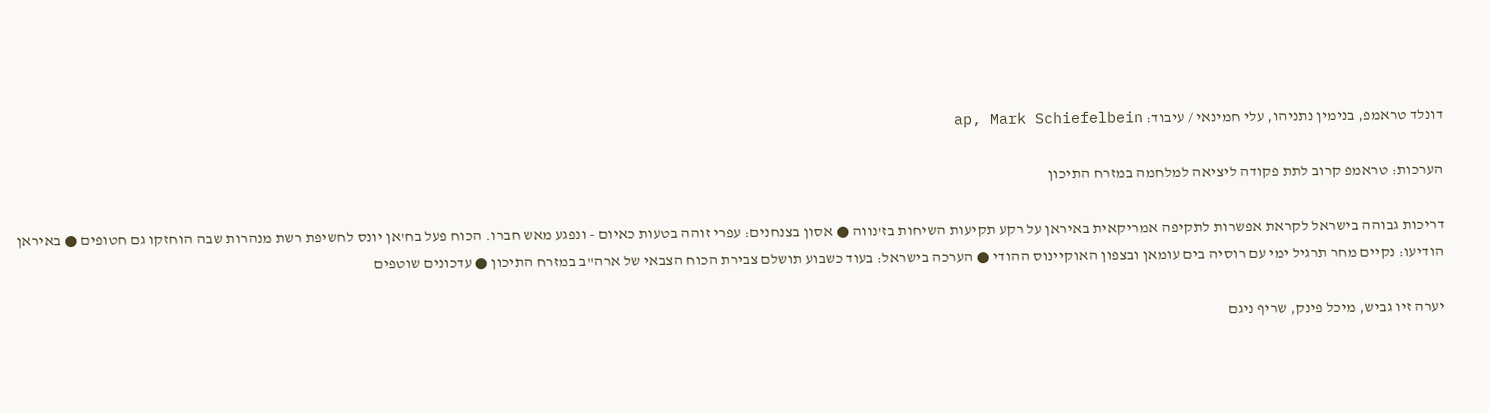דונלד טראמפ, בנימין נתניהו, עלי חמינאי / עיבוד: ap, Mark Schiefelbein

הערכות: טראמפ קרוב לתת פקודה ליציאה למלחמה במזרח התיכון

דריכות גבוהה בישראל לקראת אפשרות לתקיפה אמריקאית באיראן על רקע תקיעות השיחות בז'נווה ● אסון בצנחנים: עפרי זוהה בטעות כאיום - ונפגע מאש חברו. הכוח פעל בח'אן יונס לחשיפת רשת מנהרות שבה הוחזקו גם חטופים ● באיראן הודיעו: נקיים מחר תרגיל ימי עם רוסיה בים עומאן ובצפון האוקיינוס ההודי ● הערכה בישראל: בעוד כשבוע תושלם צבירת הכוח הצבאי של ארה"ב במזרח התיכון ● עדכונים שוטפים

יערה זיו גביש, מיכל פינק, שריף ניגם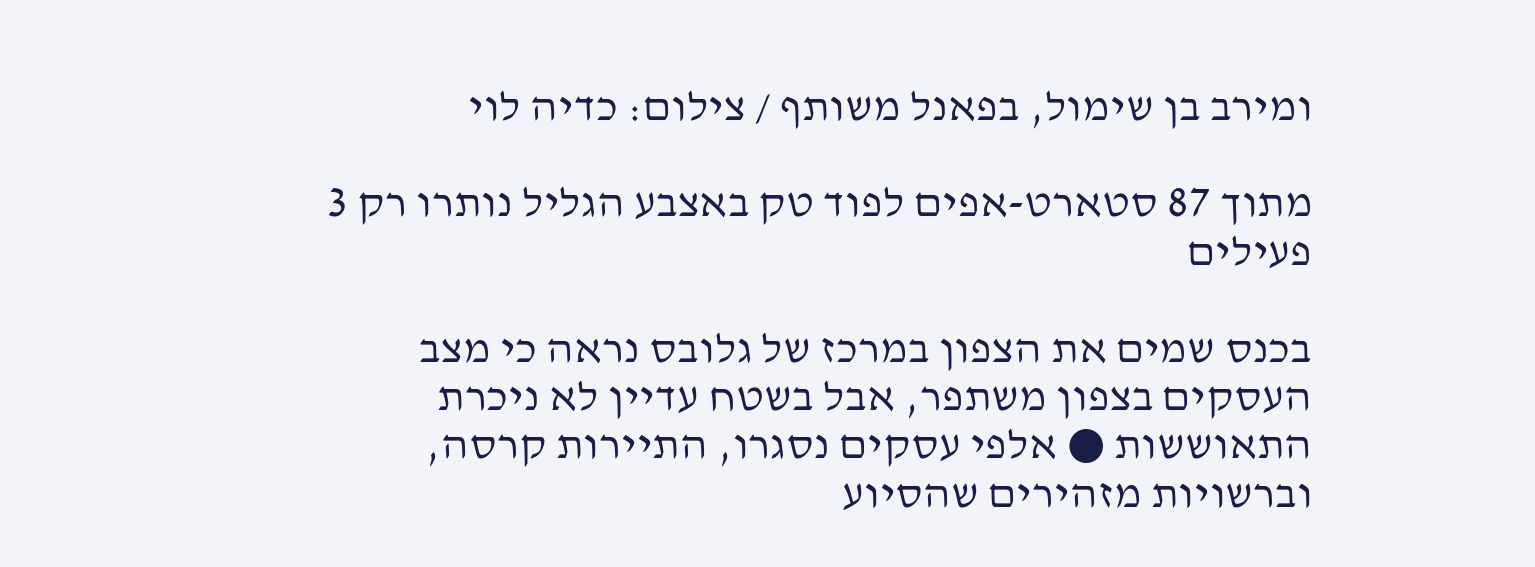ומירב בן שימול, בפאנל משותף / צילום: כדיה לוי

מתוך 87 סטארט-אפים לפוד טק באצבע הגליל נותרו רק 3 פעילים

בכנס שמים את הצפון במרכז של גלובס נראה כי מצב העסקים בצפון משתפר, אבל בשטח עדיין לא ניכרת התאוששות ● אלפי עסקים נסגרו, התיירות קרסה, וברשויות מזהירים שהסיוע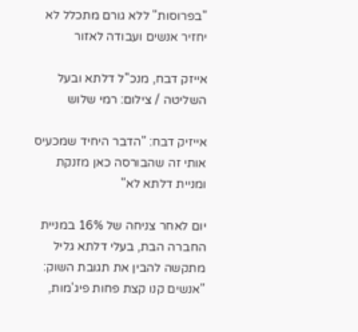"בפרוסות" ללא גורם מתכלל לא יחזיר אנשים ועבודה לאזור

אייזק דבח, מנכ''ל דלתא ובעל השליטה / צילום: רמי שלוש

אייזיק דבח: "הדבר היחיד שמכעיס אותי זה שהבורסה כאן מזנקת ומניית דלתא לא"

יום לאחר צניחה של 16% במניית החברה הבת, בעלי דלתא גליל מתקשה להבין את תגובת השוק: "אנשים קנו קצת פחות פיג'מות,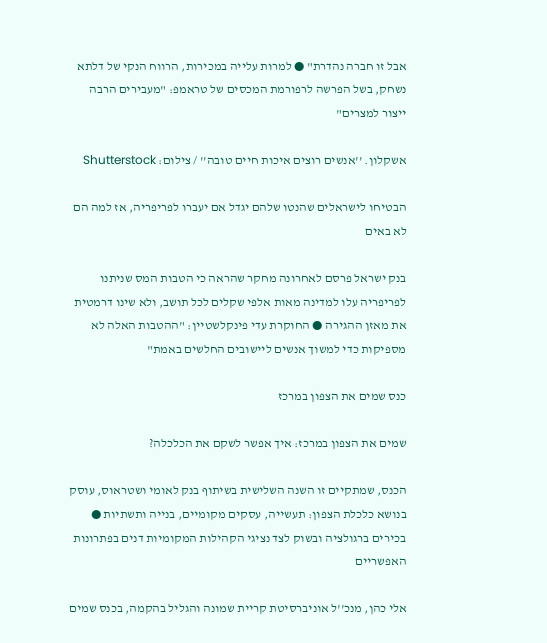אבל זו חברה נהדרת" ● למרות עלייה במכירות, הרווח הנקי של דלתא נשחק, בשל הפרשה לרפורמת המכסים של טראמפ: "מעבירים הרבה ייצור למצרים"

אשקלון. ''אנשים רוצים איכות חיים טובה'' / צילום: Shutterstock

הבטיחו לישראלים שהנטו שלהם יגדל אם יעברו לפריפריה, אז למה הם לא באים

בנק ישראל פרסם לאחרונה מחקר שהראה כי הטבות המס שניתנו לפריפריה עלו למדינה מאות אלפי שקלים לכל תושב, ולא שינו דרמטית את מאזן ההגירה ● החוקרת עדי פינקלשטיין: "ההטבות האלה לא מספיקות כדי למשוך אנשים ליישובים החלשים באמת"

כנס שמים את הצפון במרכז

שמים את הצפון במרכז: איך אפשר לשקם את הכלכלה?

הכנס, שמתקיים זו השנה השלישית בשיתוף בנק לאומי ושטראוס, עוסק בנושא כלכלת הצפון: תעשייה, עסקים מקומיים, בנייה ותשתיות ● בכירים ברגולציה ובשוק לצד נציגי הקהילות המקומיות דנים בפתרונות האפשריים

אלי כהן, מנכ''ל אוניברסיטת קריית שמונה והגליל בהקמה, בכנס שמים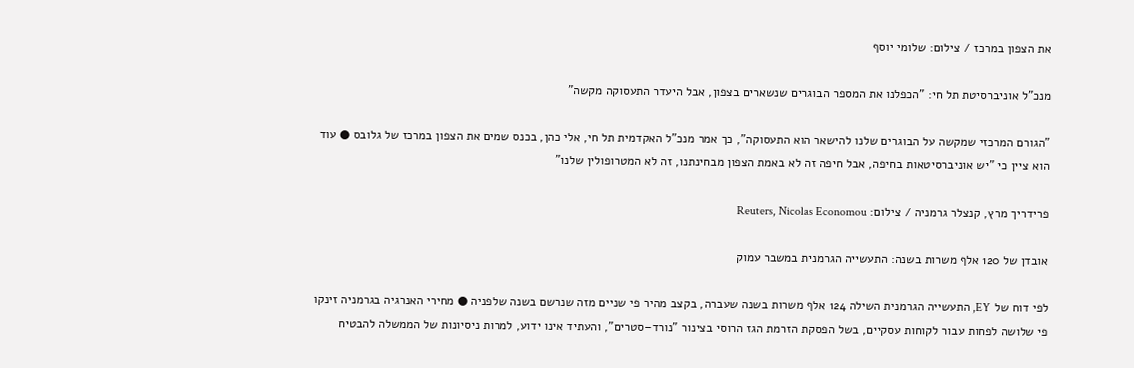את הצפון במרכז / צילום: שלומי יוסף

מנכ"ל אוניברסיטת תל חי: "הכפלנו את המספר הבוגרים שנשארים בצפון, אבל היעדר התעסוקה מקשה"

"הגורם המרכזי שמקשה על הבוגרים שלנו להישאר הוא התעסוקה", כך אמר מנכ"ל האקדמית תל חי, אלי כהן, בכנס שמים את הצפון במרכז של גלובס ● עוד הוא ציין כי "יש אוניברסיטאות בחיפה, אבל חיפה זה לא באמת הצפון מבחינתנו, זה לא המטרופולין שלנו"

פרידריך מרץ, קנצלר גרמניה / צילום: Reuters, Nicolas Economou

אובדן של 120 אלף משרות בשנה: התעשייה הגרמנית במשבר עמוק

לפי דוח של EY, התעשייה הגרמנית השילה 124 אלף משרות בשנה שעברה, בקצב מהיר פי שניים מזה שנרשם בשנה שלפניה ● מחירי האנרגיה בגרמניה זינקו פי שלושה לפחות עבור לקוחות עסקיים, בשל הפסקת הזרמת הגז הרוסי בצינור "נורד–סטרים", והעתיד אינו ידוע, למרות ניסיונות של הממשלה להבטיח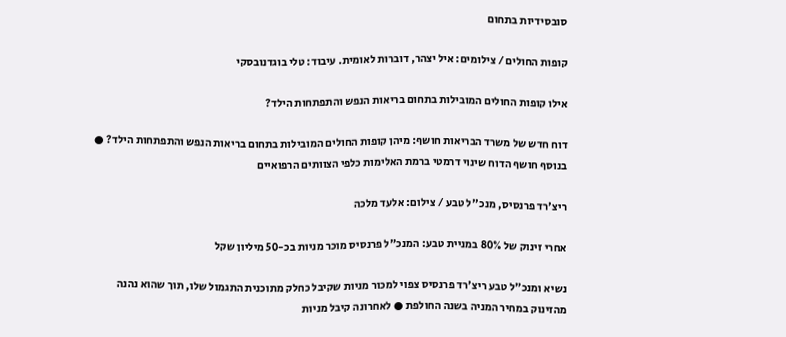סובסידיות בתחום

קופות החולים / צילומים: איל יצהר, דוברות לאומית. עיבוד: טלי בוגדנובסקי

אילו קופות החולים המובילות בתחום בריאות הנפש והתפתחות הילד?

דוח חדש של משרד הבריאות חושף: מיהן קופות החולים המובילות בתחום בריאות הנפש והתפתחות הילד? ● בנוסף חושף הדוח שינוי דרמטי ברמת האלימות כלפי הצוותים הרפואיים

ריצ'רד פרנסיס, מנכ''ל טבע / צילום: אלעד מלכה

אחרי זינוק של 80% במניית טבע: המנכ"ל פרנסיס מוכר מניות בכ-50 מיליון שקל

נשיא ומנכ"ל טבע ריצ'רד פרנסיס צפוי למכור מניות שקיבל כחלק מתוכנית התגמול שלו, תוך שהוא נהנה מהזינוק במחיר המניה בשנה החולפת ● לאחרונה קיבל מניות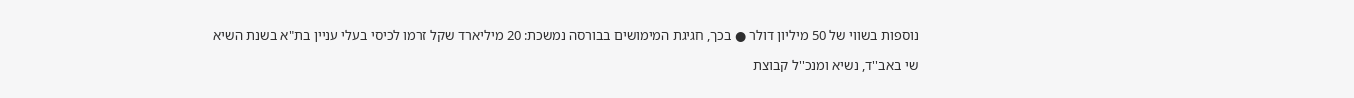נוספות בשווי של 50 מיליון דולר ● בכך, חגיגת המימושים בבורסה נמשכת: 20 מיליארד שקל זרמו לכיסי בעלי עניין בת"א בשנת השיא

שי באב''ד, נשיא ומנכ''ל קבוצת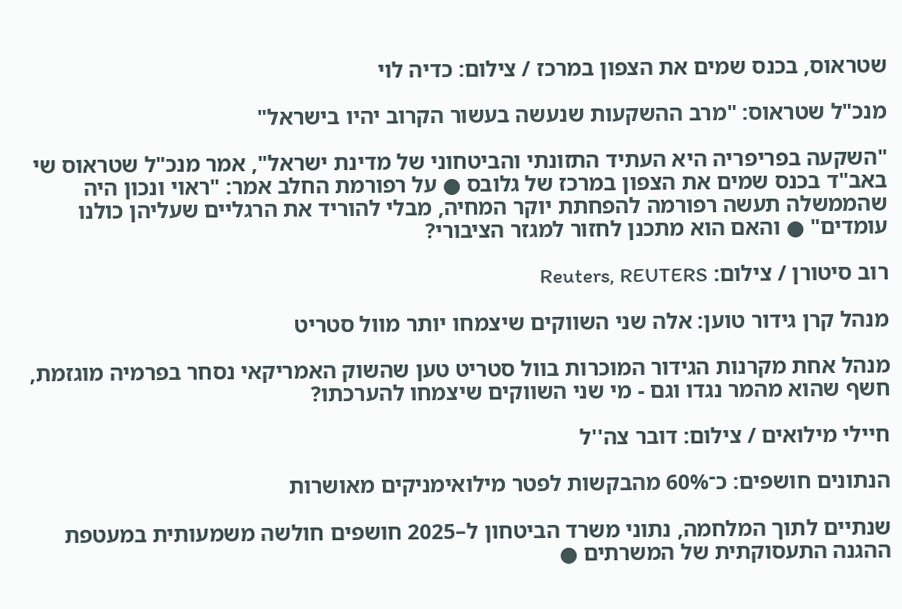שטראוס, בכנס שמים את הצפון במרכז / צילום: כדיה לוי

מנכ"ל שטראוס: "מרב ההשקעות שנעשה בעשור הקרוב יהיו בישראל"

"השקעה בפריפריה היא העתיד התזונתי והביטחוני של מדינת ישראל", אמר מנכ"ל שטראוס שי באב"ד בכנס שמים את הצפון במרכז של גלובס ● על רפורמת החלב אמר: "ראוי ונכון היה שהממשלה תעשה רפורמה להפחתת יוקר המחיה, מבלי להוריד את הרגליים שעליהן כולנו עומדים" ● והאם הוא מתכנן לחזור למגזר הציבורי?

רוב סיטורן / צילום: Reuters, REUTERS

מנהל קרן גידור טוען: אלה שני השווקים שיצמחו יותר מוול סטריט

מנהל אחת מקרנות הגידור המוכרות בוול סטריט טען שהשוק האמריקאי נסחר בפרמיה מוגזמת, חשף שהוא מהמר נגדו וגם - מי שני השווקים שיצמחו להערכתו?

חיילי מילואים / צילום: דובר צה''ל

הנתונים חושפים: כ־60% מהבקשות לפטר מילואימניקים מאושרות

שנתיים לתוך המלחמה, נתוני משרד הביטחון ל–2025 חושפים חולשה משמעותית במעטפת ההגנה התעסוקתית של המשרתים ●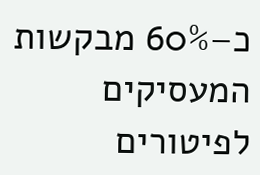כ–60% מבקשות המעסיקים לפיטורים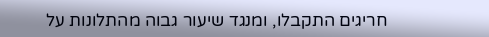חריגים התקבלו, ומנגד שיעור גבוה מהתלונות על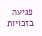פגיעה בזכויות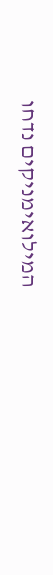המילואימניקים נדחו